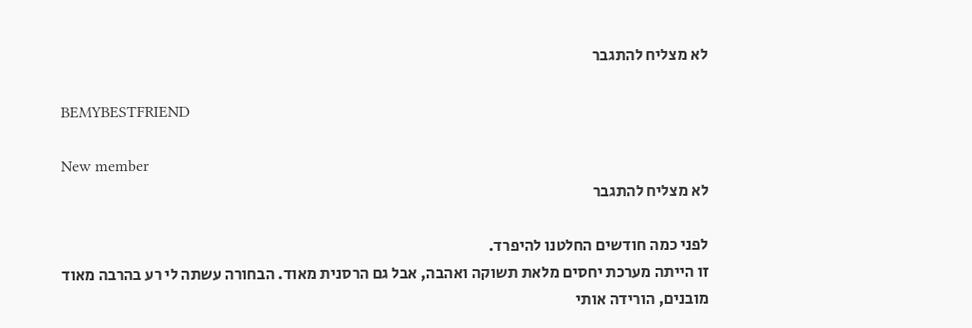לא מצליח להתגבר

BEMYBESTFRIEND

New member
לא מצליח להתגבר

לפני כמה חודשים החלטנו להיפרד.
זו הייתה מערכת יחסים מלאת תשוקה ואהבה, אבל גם הרסנית מאוד. הבחורה עשתה לי רע בהרבה מאוד מובנים, הורידה אותי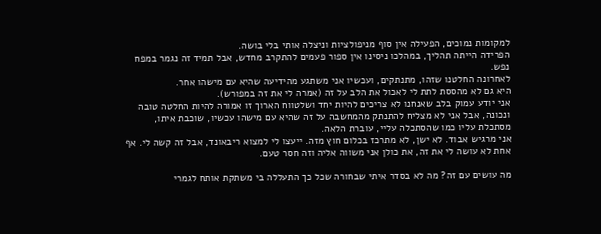למקומות נמוכים, הפעילה אין סוף מניפולציות וניצלה אותי בלי בושה.
הפרידה הייתה תהליך, במהלכו ניסינו אין ספור פעמים להתקרב מחדש, אבל תמיד זה נגמר במפח נפש.
לאחרונה החלטנו שזהו, מתנתקים, ועכשיו אני משתגע מהידיעה שהיא עם מישהו אחר.
היא גם לא מהססת לתת לי לאכול את הלב על זה (אמרה לי את זה במפורש).
אני יודע עמוק בלב שאנחנו לא צריכים להיות יחד ושלטווח הארוך זו אמורה להיות החלטה טובה ונכונה, אבל אני לא מצליח להתנתק מהמחשבה על זה שהיא עם מישהו עכשיו, שוכבת איתו, מסתכלת עליו כמו שהסתכלה עליי, עוברת הלאה.
אני מרגיש אבוד. לא ישן, לא מתרכז בכלום חוץ מזה. ייעצו לי למצוא ריבאונד, אבל זה קשה לי. אף אחת לא עושה לי את זה, את כולן אני משווה אליה וזה חסר טעם.

מה עושים עם זה? מה לא בסדר איתי שבחורה שכל כך התעללה בי משתקת אותח לגמרי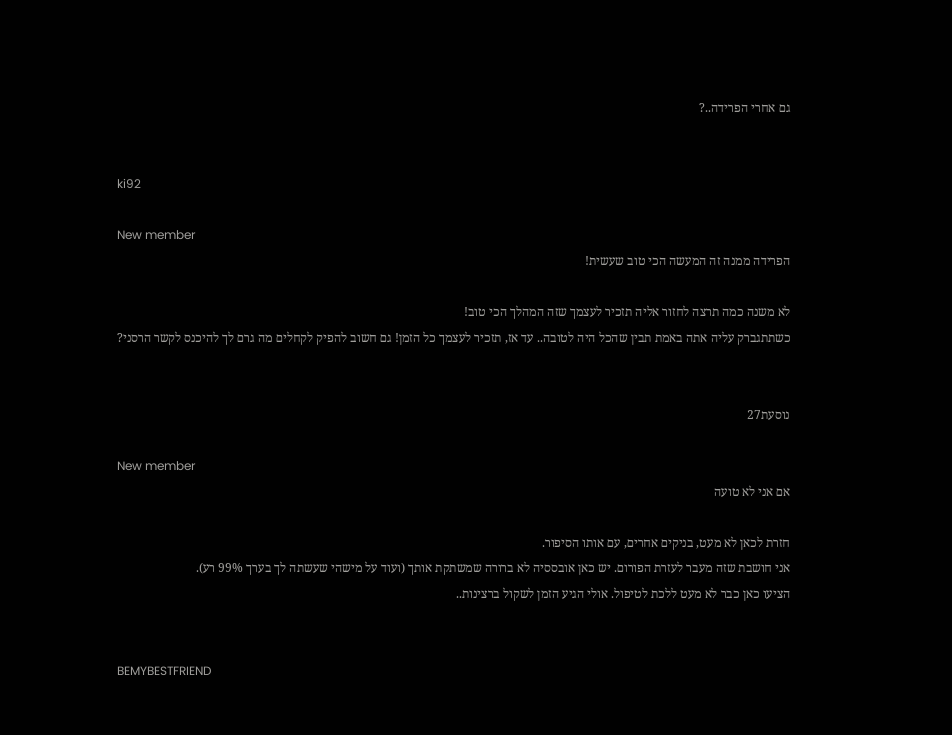גם אחרי הפרידה..?


ki92

New member
הפרידה ממנה זה המעשה הכי טוב שעשית!

לא משנה כמה תרצה לחזור אליה תזכיר לעצמך שזה המהלך הכי טוב!
כשתתגברק עליה אתה באמת תבין שהכל היה לטובה.. עד אז, תזכיר לעצמך כל הזמן! גם חשוב להפיק לקחלים מה גרם לך להיכנס לקשר הרסני?


נוסעת27

New member
אם אני לא טועה

חזרת לכאן לא מעט, בניקים אחרים, עם אותו הסיפור.
אני חושבת שזה מעבר לעזרת הפורום. יש כאן אובססיה לא ברורה שמשתקת אותך (ועוד על מישהי שעשתה לך בערך 99% רע).
הציעו כאן כבר לא מעט ללכת לטיפול. אולי הגיע הזמן לשקול ברצינות..


BEMYBESTFRIEND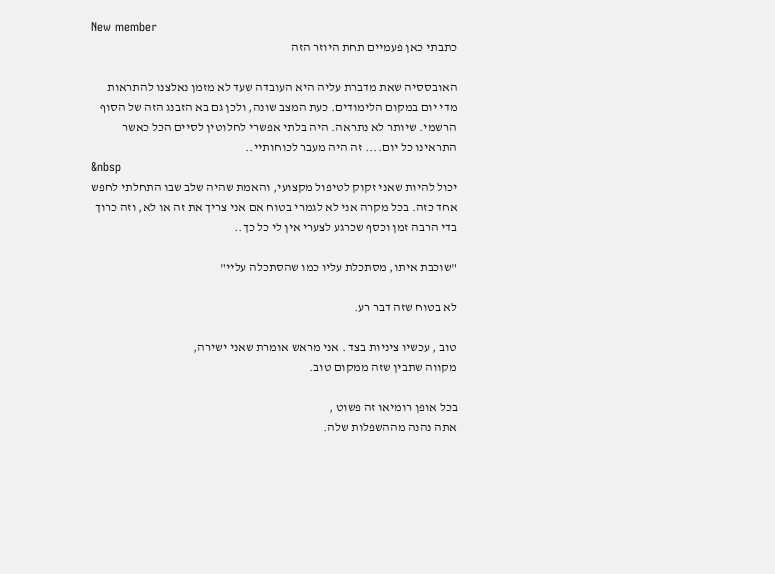New member
כתבתי כאן פעמיים תחת היוזר הזה

האובססיה שאת מדברת עליה היא העובדה שעד לא מזמן נאלצנו להתראות מדי יום במקום הלימודים. כעת המצב שונה, ולכן גם בא הזבנג הזה של הסוף הרשמי. שיותר לא נתראה. היה בלתי אפשרי לחלוטין לסיים הכל כאשר התראינו כל יום.... זה היה מעבר לכוחותיי..
&nbsp
יכול להיות שאני זקוק לטיפול מקצועי, והאמת שהיה שלב שבו התחלתי לחפש אחד כזה. בכל מקרה אני לא לגמרי בטוח אם אני צריך את זה או לא, וזה כרוך בדי הרבה זמן וכסף שכרגע לצערי אין לי כל כך..

"שוכבת איתו, מסתכלת עליו כמו שהסתכלה עליי"

לא בטוח שזה דבר רע.

טוב , עכשיו ציניות בצד . אני מראש אומרת שאני ישירה,
מקווה שתבין שזה ממקום טוב.

בכל אופן רומיאו זה פשוט ,
אתה נהנה מההשפלות שלה.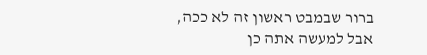ברור שבמבט ראשון זה לא ככה,
אבל למעשה אתה כן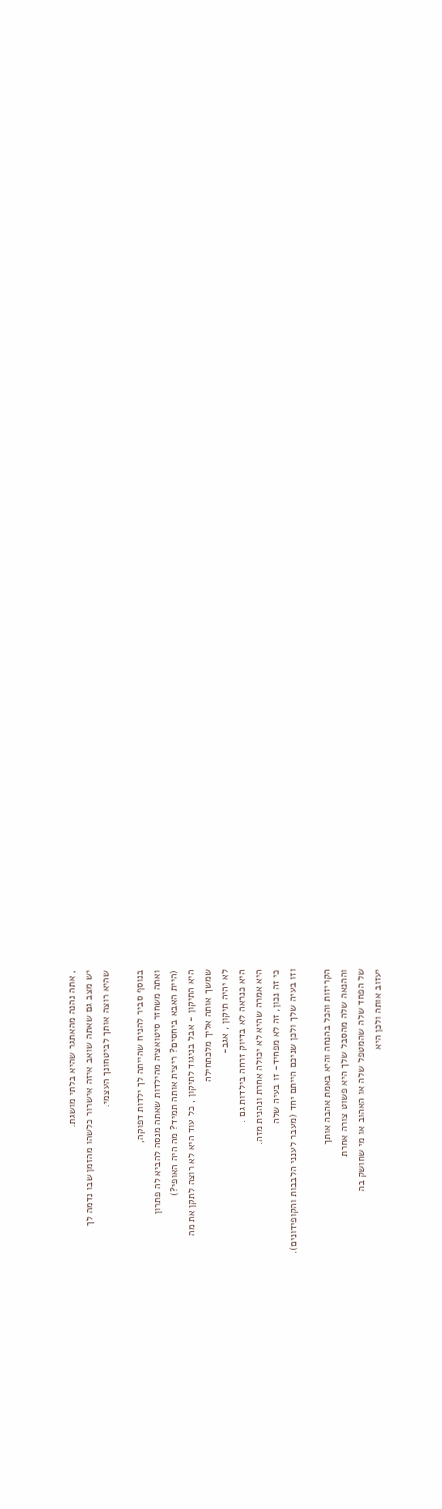, אתה נהנה מהאתגר שהיא בלתי מושגת.
יש מצב גם שאתה שואב איזה אישרור כלשהו מהזמן שבו נדמה לך
שהיא רוצה אותך לביטחונך העצמי.

בנוסף סביר להניח שהייתה לך ילדות דפוקה,
ואתה משחזר סיטואציה מהילדות שאתה מנסה להביא לה פתרון
(היית האבא ביחסים? ריצית אותה תמיד? מה היה האופי?)
היא התיקון - אבל בניגוד לתיקון , כל עוד היא לא רוצה לתקן את מה
שמשך אותה אליך מלכתחילה
לא יהיה תיקון , אגב-
היא כנראה לא בדיוק זרחה בילדות גם .
היא אמרה שהיא לא יכולה אחרת ונהנית מזה.
כי זה נכון, זה לא מפחיד- זו בעיה שלה
וזו בעיה שלך ולכן שניכם הייתם יחד (מעבר לענני הלבבות והקופידונים).

הקריזות והכל בהנחה והיא באמת אהבה אותך
וההנאה שלה מהסבל שלך היא פשוט צורה אחרת
של הפחד שלה שהמטפל שלה או האהוב או מי שחושק בה
יעזוב אותה ולכן היא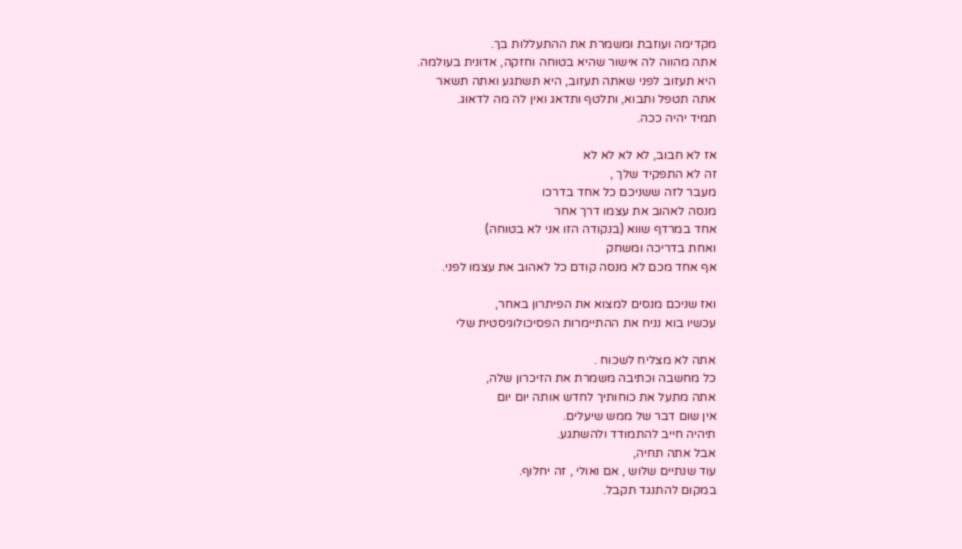מקדימה ועוזבת ומשמרת את ההתעללות בך.
אתה מהווה לה אישור שהיא בטוחה וחזקה, אדונית בעולמה.
היא תעזוב לפני שאתה תעזוב, היא תשתגע ואתה תשאר
אתה תטפל ותבוא, ותלטף ותדאג ואין לה מה לדאוג.
תמיד יהיה ככה.

אז לא חבוב, לא לא לא לא
זה לא התפקיד שלך ,
מעבר לזה ששניכם כל אחד בדרכו
מנסה לאהוב את עצמו דרך אחר
אחד במרדף שווא (בנקודה הזו אני לא בטוחה)
ואחת בדריכה ומשחק
אף אחד מכם לא מנסה קודם כל לאהוב את עצמו לפני.

ואז שניכם מנסים למצוא את הפיתרון באחר,
עכשיו בוא נניח את ההתיימרות הפסיכולוגיסטית שלי

אתה לא מצליח לשכוח .
כל מחשבה וכתיבה משמרת את הזיכרון שלה,
אתה מתעל את כוחותיך לחדש אותה יום יום
אין שום דבר של ממש שיעלים.
תיהיה חייב להתמודד ולהשתגע.
אבל אתה תחיה,
עוד שנתיים שלוש , אם ואולי , זה יחלוף.
במקום להתנגד תקבל.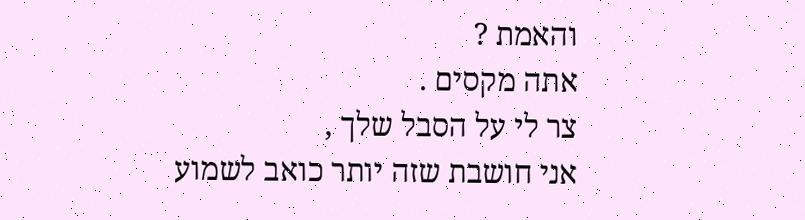והאמת ?
אתה מקסים .
צר לי על הסבל שלך ,
אני חושבת שזה יותר כואב לשמוע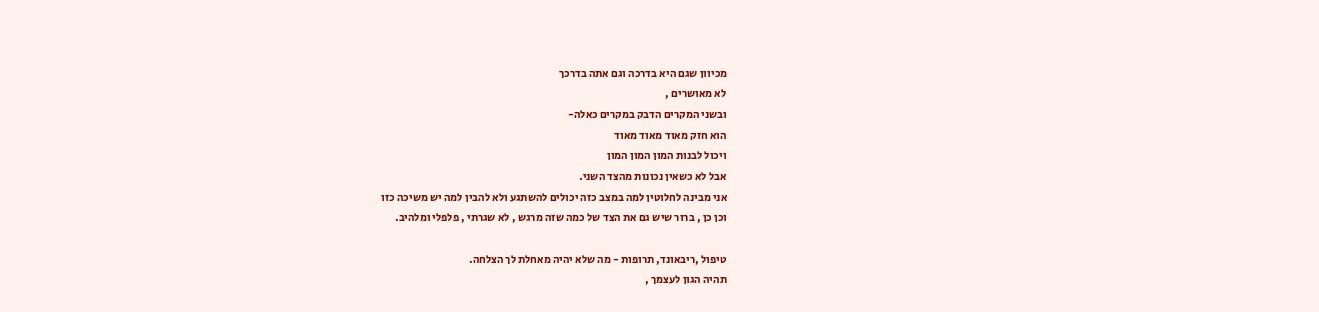מכיוון שגם היא בדרכה וגם אתה בדרכך
לא מאושרים ,
ובשני המקרים הדבק במקרים כאלה-
הוא חזק מאוד מאוד מאוד
ויכול לבנות המון המון המון
אבל לא כשאין נכונות מהצד השני.
אני מבינה לחלוטין למה במצב כזה יכולים להשתגע ולא להבין למה יש משיכה כזו
וכן כן , ברור שיש גם את הצד של כמה שזה מרגש , לא שגרתי , פלפלי ומלהיב.

טיפול ,ריבאונד, תרופות - מה שלא יהיה מאחלת לך הצלחה.
תהיה הגון לעצמך ,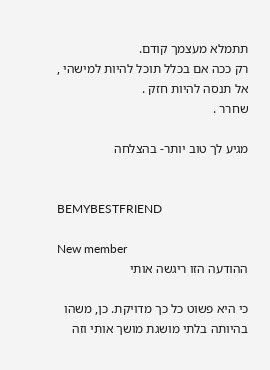תתמלא מעצמך קודם.
רק ככה אם בכלל תוכל להיות למישהי ,
אל תנסה להיות חזק .
שחרר .

מגיע לך טוב יותר- בהצלחה


BEMYBESTFRIEND

New member
ההודעה הזו ריגשה אותי

כי היא פשוט כל כך מדויקת. כן, משהו בהיותה בלתי מושגת מושך אותי וזה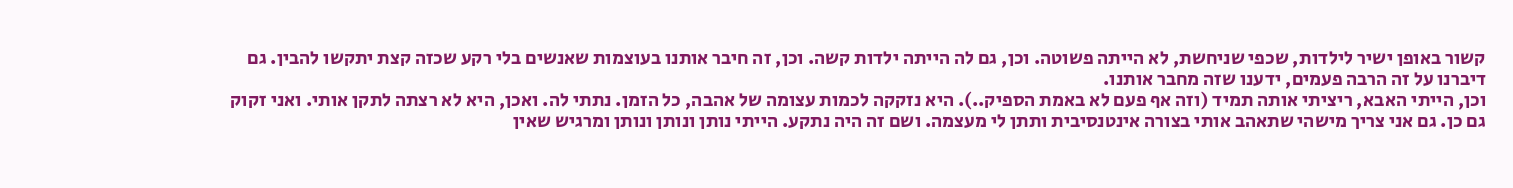קשור באופן ישיר לילדות, שכפי שניחשת, לא הייתה פשוטה. וכן, גם לה הייתה ילדות קשה. וכן, זה חיבר אותנו בעוצמות שאנשים בלי רקע שכזה קצת יתקשו להבין. גם דיברנו על זה הרבה פעמים, ידענו שזה מחבר אותנו.
וכן, הייתי האבא, ריציתי אותה תמיד (וזה אף פעם לא באמת הספיק..). היא נזקקה לכמות עצומה של אהבה, כל הזמן. נתתי לה. ואכן, היא לא רצתה לתקן אותי. ואני זקוק גם כן. גם אני צריך מישהי שתאהב אותי בצורה אינטנסיבית ותתן לי מעצמה. ושם זה היה נתקע. הייתי נותן ונותן ונותן ומרגיש שאין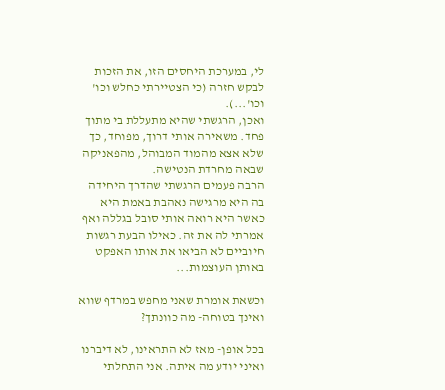לי, במערכת היחסים הזו, את הזכות לבקש חזרה (כי הצטיירתי כחלש וכו' וכו'...).
ואכן, הרגשתי שהיא מתעללת בי מתוך פחד. משאירה אותי דרוך, מפוחד, כך שלא אצא מהמוד המבוהל, מהפאניקה שבאה מחרדת הנטישה.
הרבה פעמים הרגשתי שהדרך היחידה בה היא מרגישה נאהבת באמת היא כאשר היא רואה אותי סובל בגללה ואף אמרתי לה את זה. כאילו הבעת רגשות חיוביים לא הביאו את אותו האפקט באותן העוצמות...

וכשאת אומרת שאני מחפש במרדף שווא ואינך בטוחה- מה כוונתך?

בכל אופן- מאז לא התראינו, לא דיברנו ואיני יודע מה איתה. אני התחלתי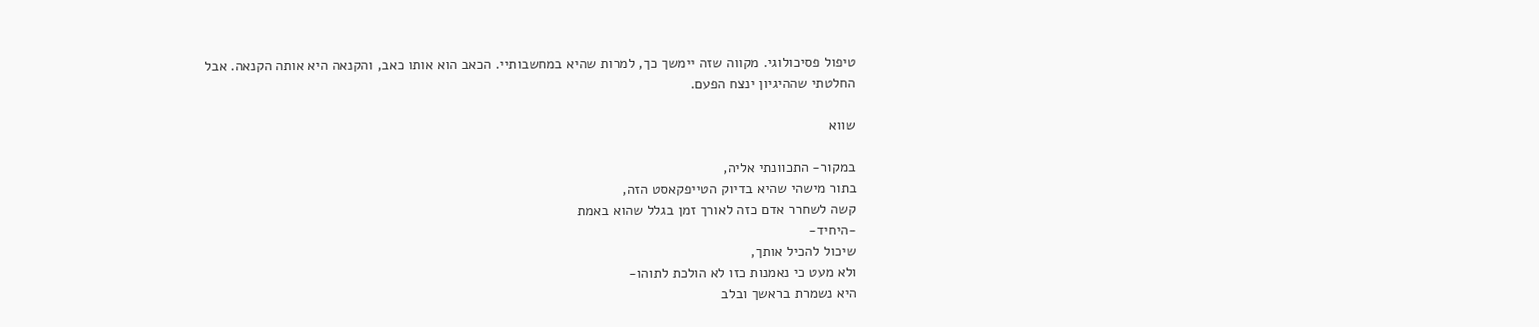טיפול פסיכולוגי. מקווה שזה יימשך כך, למרות שהיא במחשבותיי. הכאב הוא אותו כאב, והקנאה היא אותה הקנאה. אבל החלטתי שההיגיון ינצח הפעם.

שווא

במקור- התכוונתי אליה,
בתור מישהי שהיא בדיוק הטייפקאסט הזה,
קשה לשחרר אדם כזה לאורך זמן בגלל שהוא באמת
-היחיד-
שיכול להכיל אותך,
ולא מעט כי נאמנות כזו לא הולכת לתוהו-
היא נשמרת בראשך ובלב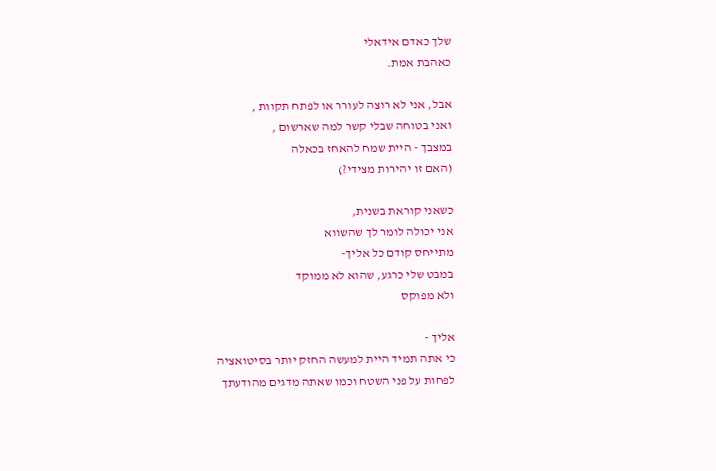שלך כאדם אידאלי
כאהבת אמת.

אבל, אני לא רוצה לעורר או לפתח תקוות ,
ואני בטוחה שבלי קשר למה שארשום ,
במצבך - היית שמח להאחז בכאלה
(האם זו יהירות מצידי?)

כשאני קוראת בשנית,
אני יכולה לומר לך שהשווא
מתייחס קודם כל אליך-
במבט שלי כרגע, שהוא לא ממוקד
ולא מפוקס

אליך -
כי אתה תמיד היית למעשה החזק יותר בסיטואציה
לפחות על פני השטח וכמו שאתה מדגים מהודעתך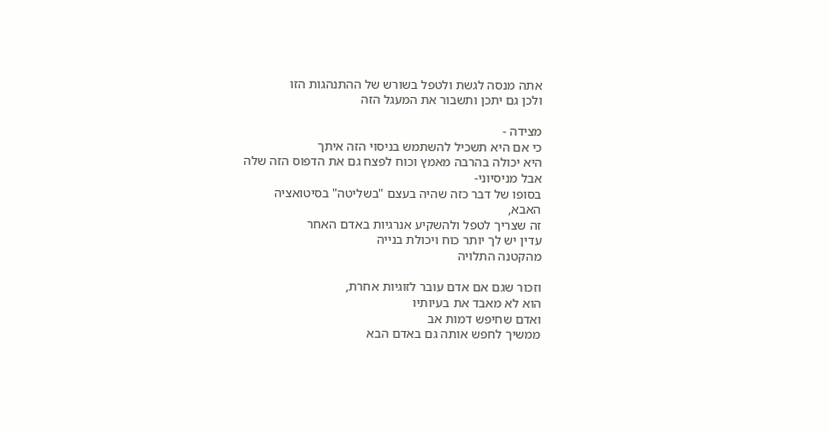אתה מנסה לגשת ולטפל בשורש של ההתנהגות הזו
ולכן גם יתכן ותשבור את המעגל הזה

מצידה -
כי אם היא תשכיל להשתמש בניסוי הזה איתך
היא יכולה בהרבה מאמץ וכוח לפצח גם את הדפוס הזה שלה
אבל מניסיוני-
בסופו של דבר כזה שהיה בעצם "בשליטה" בסיטואציה
האבא,
זה שצריך לטפל ולהשקיע אנרגיות באדם האחר
עדין יש לך יותר כוח ויכולת בנייה
מהקטנה התלויה

וזכור שגם אם אדם עובר לזוגיות אחרת,
הוא לא מאבד את בעיותיו
ואדם שחיפש דמות אב
ממשיך לחפש אותה גם באדם הבא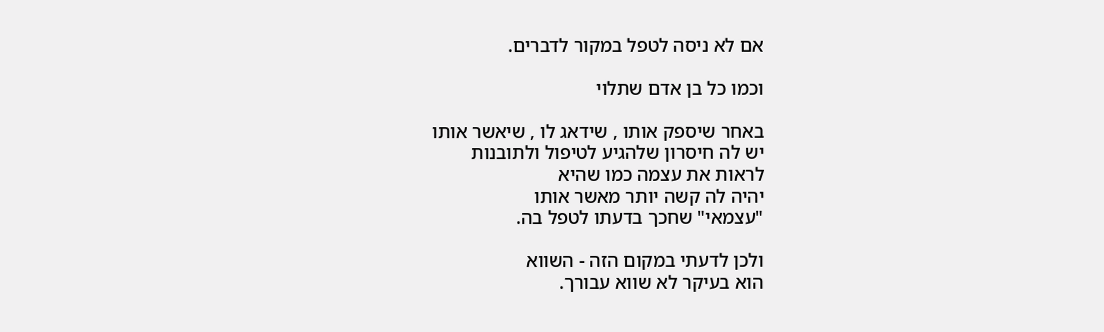אם לא ניסה לטפל במקור לדברים.

וכמו כל בן אדם שתלוי

באחר שיספק אותו , שידאג לו , שיאשר אותו
יש לה חיסרון שלהגיע לטיפול ולתובנות
לראות את עצמה כמו שהיא
יהיה לה קשה יותר מאשר אותו
"עצמאי" שחכך בדעתו לטפל בה.

ולכן לדעתי במקום הזה - השווא
הוא בעיקר לא שווא עבורך.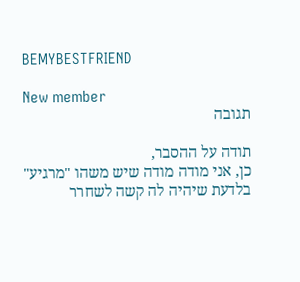BEMYBESTFRIEND

New member
תגובה

תודה על ההסבר,
כן, אני מודה מודה שיש משהו "מרגיע" בלדעת שיהיה לה קשה לשחרר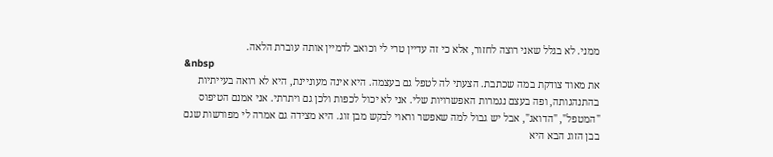ממני. לא בגלל שאני רוצה לחזור, אלא כי זה עדיין טרי לי וכואב לדמיין אותה עוברת הלאה.
&nbsp
את מאוד צודקת במה שכתבת. הצעתי לה לטפל גם בעצמה. היא אינה מעוניינת, היא לא רואה בעייתיות בהתנהגותה, ופה בעצם נגמרות האפשרויות שלי. אני לא יכול לכפות ולכן גם ויתרתי. אני אמנם הטיפוס "המטפל", "הדואג", אבל יש גבול למה שאפשר וראוי לבקש מבן זוג. היא מצידה גם אמרה לי מפורשות שגם בבן הזוג הבא היא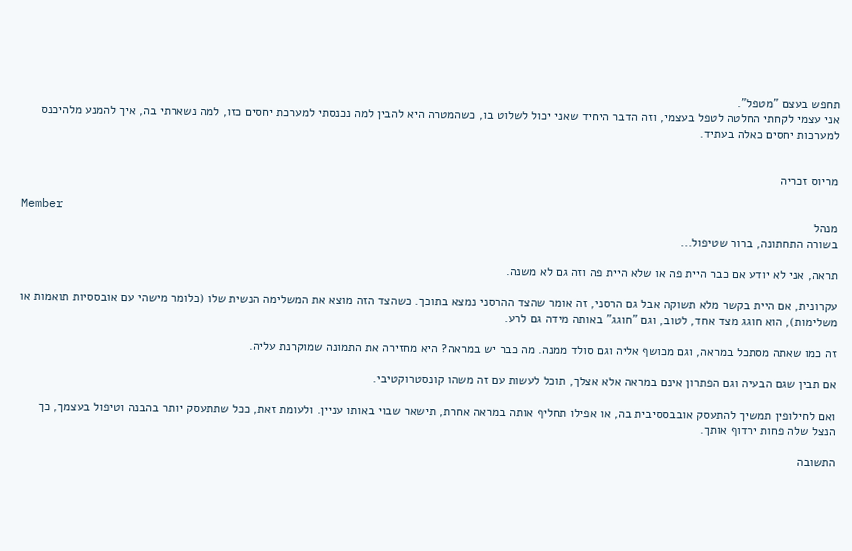תחפש בעצם "מטפל".
אני עצמי לקחתי החלטה לטפל בעצמי, וזה הדבר היחיד שאני יכול לשלוט בו, כשהמטרה היא להבין למה נכנסתי למערכת יחסים כזו, למה נשארתי בה, איך להמנע מלהיכנס למערכות יחסים כאלה בעתיד.


מריוס זכריה

Member
מנהל
בשורה התחתונה, ברור שטיפול...

תראה, אני לא יודע אם כבר היית פה או שלא היית פה וזה גם לא משנה.

עקרונית, אם היית בקשר מלא תשוקה אבל גם הרסני, זה אומר שהצד ההרסני נמצא בתוכך. כשהצד הזה מוצא את המשלימה הנשית שלו (כלומר מישהי עם אובססיות תואמות או משלימות), הוא חוגג מצד אחד, לטוב, וגם "חוגג" באותה מידה גם לרע.

זה כמו שאתה מסתכל במראה, וגם מכושף אליה וגם סולד ממנה. מה כבר יש במראה? היא מחזירה את התמונה שמוקרנת עליה.

אם תבין שגם הבעיה וגם הפתרון אינם במראה אלא אצלך, תוכל לעשות עם זה משהו קונסטרוקטיבי.

ואם לחילופין תמשיך להתעסק אובבססיבית בה, או אפילו תחליף אותה במראה אחרת, תישאר שבוי באותו עניין. ולעומת זאת, ככל שתתעסק יותר בהבנה וטיפול בעצמך, כך הנצל שלה פחות ירדוף אותך.

התשובה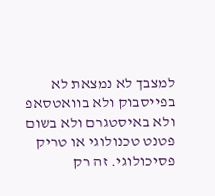למצבך לא נמצאת לא בפייסבוק ולא בוואטסאפ ולא באיסטגרם ולא בשום פטנט טכנולוגי או טריק פסיכולוגי. זה רק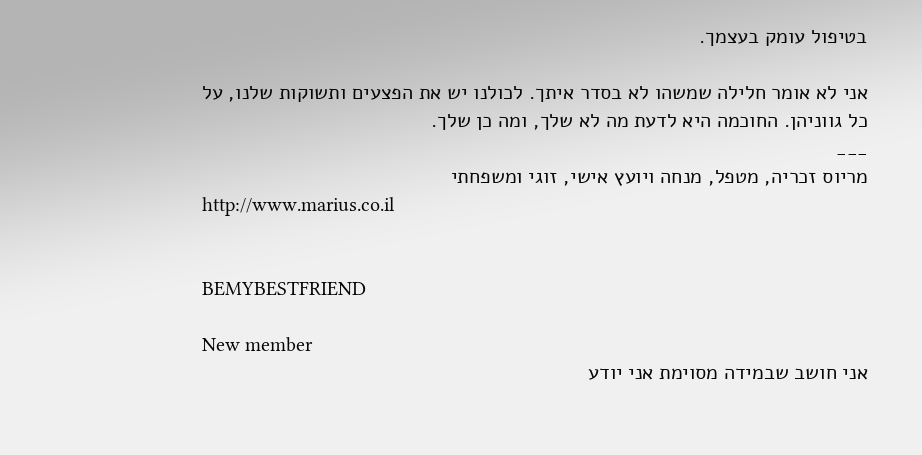בטיפול עומק בעצמך.

אני לא אומר חלילה שמשהו לא בסדר איתך. לכולנו יש את הפצעים ותשוקות שלנו, על כל גווניהן. החוכמה היא לדעת מה לא שלך, ומה כן שלך.
___
מריוס זכריה, מטפל, מנחה ויועץ אישי, זוגי ומשפחתי
http://www.marius.co.il


BEMYBESTFRIEND

New member
אני חושב שבמידה מסוימת אני יודע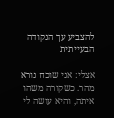להצביע עך הנקודה הבעייתית

אצלי: אני שוכח נורא מהר. כשקורה משהו איתה, והיא עושה לי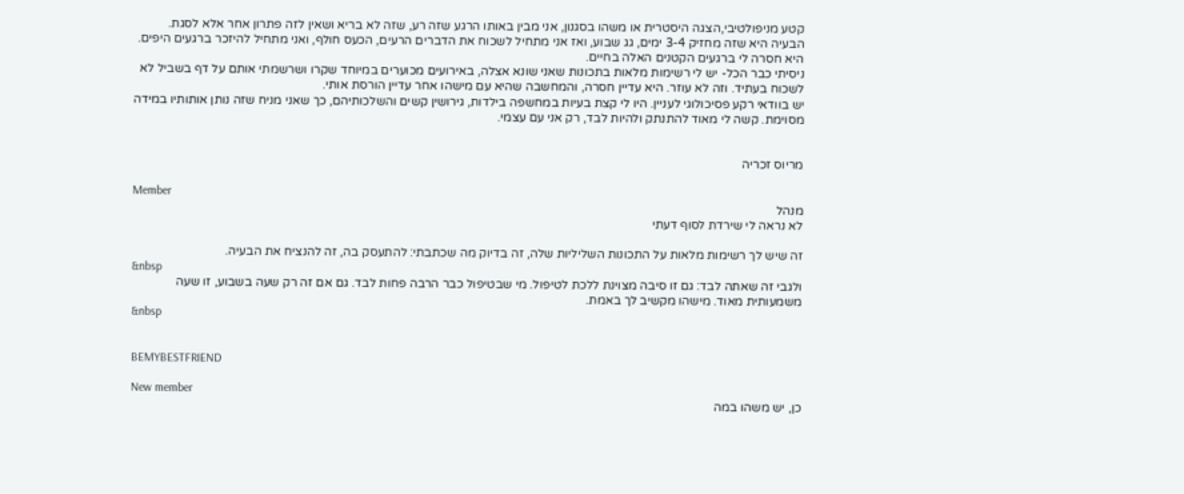קטע מניפולטיבי,הצגה היסטרית או משהו בסגנון, אני מבין באותו הרגע שזה רע, שזה לא בריא ושאין לזה פתרון אחר אלא לסגת.
הבעיה היא שזה מחזיק 3-4 ימים, גג שבוע, ואז אני מתחיל לשכוח את הדברים הרעים, הכעס חולף, ואני מתחיל להיזכר ברגעים היפים. היא חסרה לי ברגעים הקטנים האלה בחיים.
ניסיתי כבר הכל- יש לי רשימות מלאות בתכונות שאני שונא אצלה, באירועים מכוערים במיוחד שקרו ושרשמתי אותם על דף בשביל לא לשכוח בעתיד. וזה לא עוזר. היא עדיין חסרה, והמחשבה שהיא עם מישהו אחר עדיין הורסת אותי.
יש בוודאי רקע פסיכולוגי לעניין. היו לי קצת בעיות במחשפה בילדות, גירושין קשים והשלכותיהם, כך שאני מניח שזה נותן אותותיו במידה מסוימת. קשה לי מאוד להתנתק ולהיות לבד, רק אני עם עצמי.


מריוס זכריה

Member
מנהל
לא נראה לי שירדת לסוף דעתי

זה שיש לך רשימות מלאות על התכונות השליליות שלה, זה בדיוק מה שכתבתי: להתעסק בה, זה להנציח את הבעיה.
&nbsp
ולגבי זה שאתה לבד: גם זו סיבה מצוינת ללכת לטיפול. מי שבטיפול כבר הרבה פחות לבד. גם אם זה רק שעה בשבוע, זו שעה משמעותית מאוד. מישהו מקשיב לך באמת.
&nbsp


BEMYBESTFRIEND

New member
כן, יש משהו במה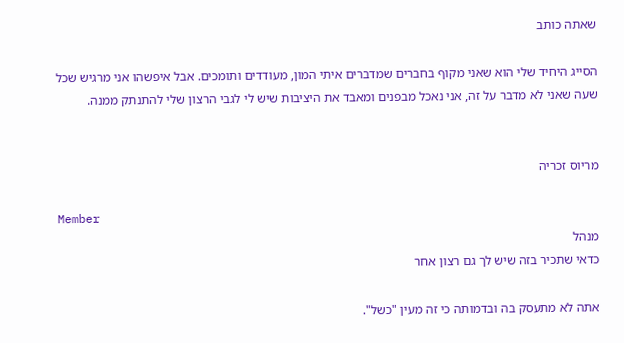שאתה כותב

הסייג היחיד שלי הוא שאני מקוף בחברים שמדברים איתי המון, מעודדים ותומכים. אבל איפשהו אני מרגיש שכל שעה שאני לא מדבר על זה, אני נאכל מבפנים ומאבד את היציבות שיש לי לגבי הרצון שלי להתנתק ממנה.


מריוס זכריה

Member
מנהל
כדאי שתכיר בזה שיש לך גם רצון אחר

אתה לא מתעסק בה ובדמותה כי זה מעין "כשל".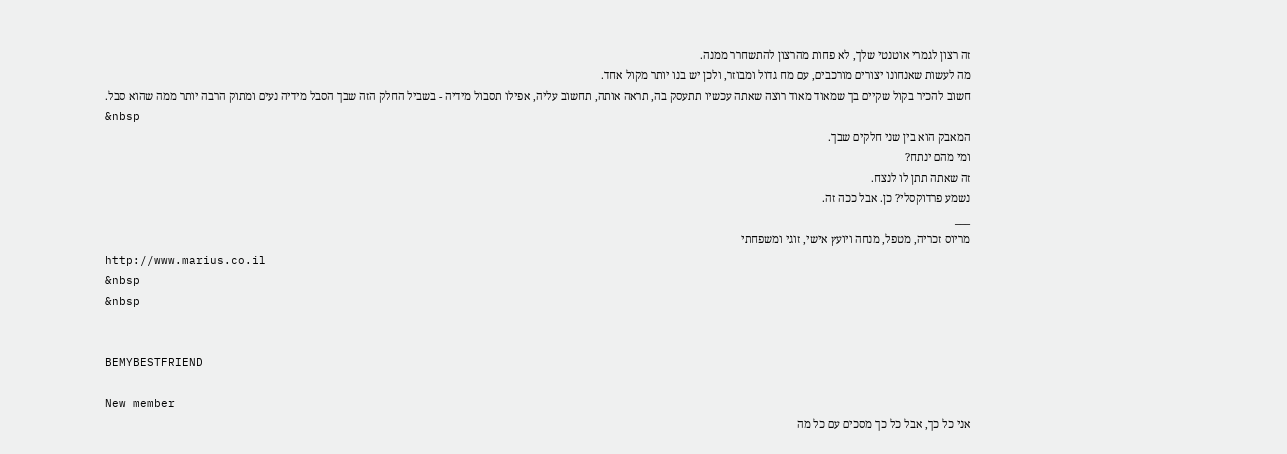זה רצון לגמרי אוטנטי שלך, לא פחות מהרצון להתשחרר ממנה.
מה לעשות שאנחונו יצורים מורכבים, עם מח גדול ומבוזר, ולכן יש בנו יותר מקול אחד.
חשוב להכיר בקול שקיים בך שמאוד מאוד רוצה שאתה עכשיו תתעסק בה, תראה אותה, תחשוב עליה, אפילו תסבול מידיה - בשביל החלק הזה שבך הסבל מידיה נעים ומתוק הרבה יותר ממה שהוא סבל.
&nbsp
המאבק הוא בין שני חלקים שבך.
ומי מהם ינתח?
זה שאתה תתן לו לנצח.
נשמע פרדוקסלי? כן. אבל ככה זה.
___
מריוס זכריה, מטפל, מנחה ויועץ אישי, זוגי ומשפחתי
http://www.marius.co.il
&nbsp
&nbsp


BEMYBESTFRIEND

New member
אני כל כך, אבל כל כך מסכים עם כל מה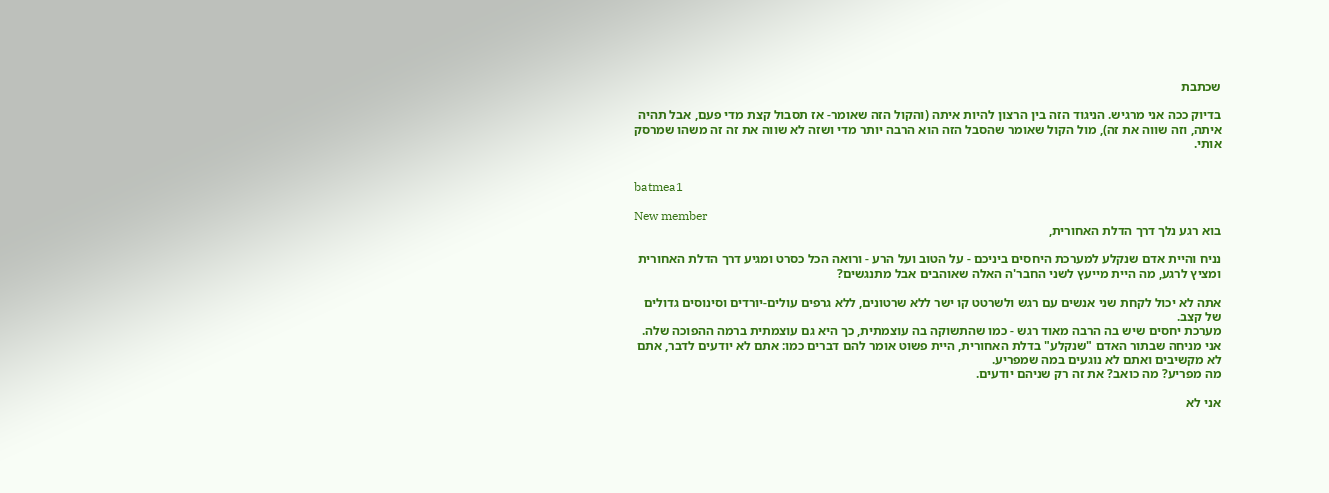שכתבת

בדיוק ככה אני מרגיש. הניגוד הזה בין הרצון להיות איתה (והקול הזה שאומר- אז תסבול קצת מדי פעם, אבל תהיה איתה, וזה שווה את זה), מול הקול שאומר שהסבל הזה הוא הרבה יותר מדי ושזה לא שווה את זה זה משהו שמרסק אותי.


batmea1

New member
בוא רגע נלך דרך הדלת האחורית,

נניח והיית אדם שנקלע למערכת היחסים ביניכם - על הטוב ועל הרע - ורואה הכל כסרט ומגיע דרך הדלת האחורית ומציץ לרגע, מה היית מייעץ לשני החבר'ה האלה שאוהבים אבל מתנגשים?

אתה לא יכול לקחת שני אנשים עם רגש ולשרטט קו ישר ללא שרטונים, ללא גרפים עולים-יורדים וסינוסים גדולים של קצב.
מערכת יחסים שיש בה הרבה מאוד רגש - כמו שהתשוקה בה עוצמתית, כך היא גם עוצמתית ברמה ההפוכה שלה.
אני מניחה שבתור האדם "שנקלע" בדלת האחורית, היית פשוט אומר להם דברים כמו: אתם לא יודעים לדבר, אתם לא מקשיבים ואתם לא נוגעים במה שמפריע.
מה מפריע? מה כואב? את זה רק שניהם יודעים.

אני לא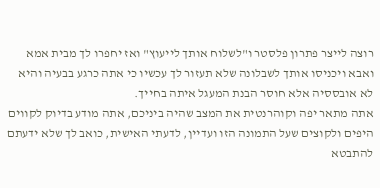רוצה לייצר פתרון פלסטר ו"לשלוח אותך לייעוץ" ואז יחפרו לך מבית אמא ואבא ויכניסו אותך לשבלונה שלא תעזור לך עכשיו כי אתה כרגע בבעיה והיא לא אובססיה אלא חוסר הבנת המעגל איתה בחייך.
אתה מתאר יפה וקוהרנטית את המצב שהיה ביניכם, אתה מודע בדיוק לקווים היפים ולקוצים שעל התמונה הזו ועדיין, לדעתי האישית, כואב לך שלא ידעתם להתבטא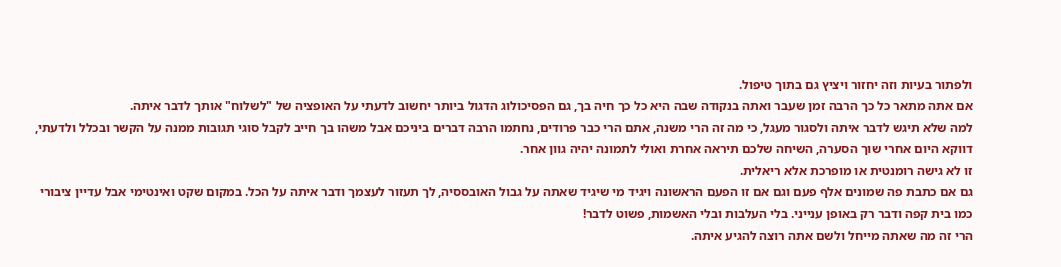ולפתור בעיות וזה יחזור ויציץ גם בתוך טיפול.
אם אתה מתאר כל כך הרבה זמן שעבר ואתה בנקודה שבה היא כל כך חיה בך, גם הפסיכולוג הדגול ביותר יחשוב לדעתי על האופציה של "לשלוח" אותך לדבר איתה.
למה שלא תיגש לדבר איתה ולסגור מעגל, כי מה זה הרי משנה, אתם הרי כבר פרודים, נחתמו הרבה דברים ביניכם אבל משהו בך חייב לקבל סוגי תגובות ממנה על הקשר ובכלל ולדעתי, דווקא היום אחרי שוך הסערה, השיחה שלכם תיראה אחרת ואולי לתמונה יהיה גוון אחר.
זו לא גישה רומנטית או מופרכת אלא ריאלית.
גם אם כתבת פה שמונים אלף פעם וגם אם זו הפעם הראשונה ויגיד מי שיגיד שאתה על גבול האובססיה, לך תעזור לעצמך ודבר איתה על הכל. במקום שקט ואינטימי אבל עדיין ציבורי כמו בית קפה ודבר רק באופן ענייני. בלי העלבות ובלי האשמות, פשוט לדבר!
הרי זה מה שאתה מייחל ולשם אתה רוצה להגיע איתה.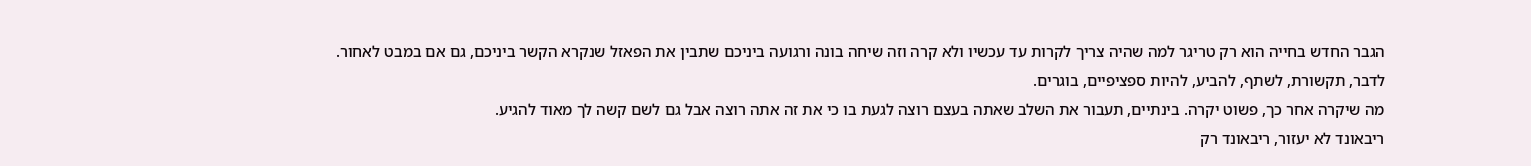הגבר החדש בחייה הוא רק טריגר למה שהיה צריך לקרות עד עכשיו ולא קרה וזה שיחה בונה ורגועה ביניכם שתבין את הפאזל שנקרא הקשר ביניכם, גם אם במבט לאחור.
לדבר, תקשורת, לשתף, להביע, להיות ספציפיים, בוגרים.
מה שיקרה אחר כך, פשוט יקרה. בינתיים, תעבור את השלב שאתה בעצם רוצה לגעת בו כי את זה אתה רוצה אבל גם לשם קשה לך מאוד להגיע.
ריבאונד לא יעזור, ריבאונד רק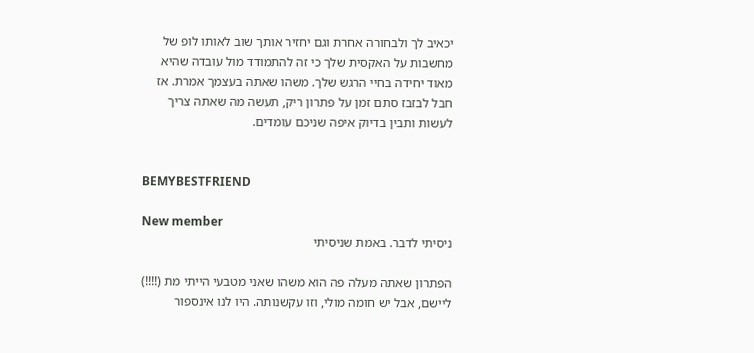יכאיב לך ולבחורה אחרת וגם יחזיר אותך שוב לאותו לופ של מחשבות על האקסית שלך כי זה להתמודד מול עובדה שהיא מאוד יחידה בחיי הרגש שלך. משהו שאתה בעצמך אמרת. אז חבל לבזבז סתם זמן על פתרון ריק, תעשה מה שאתה צריך לעשות ותבין בדיוק איפה שניכם עומדים.


BEMYBESTFRIEND

New member
ניסיתי לדבר. באמת שניסיתי

הפתרון שאתה מעלה פה הוא משהו שאני מטבעי הייתי מת (!!!!) ליישם, אבל יש חומה מולי, וזו עקשנותה. היו לנו אינספור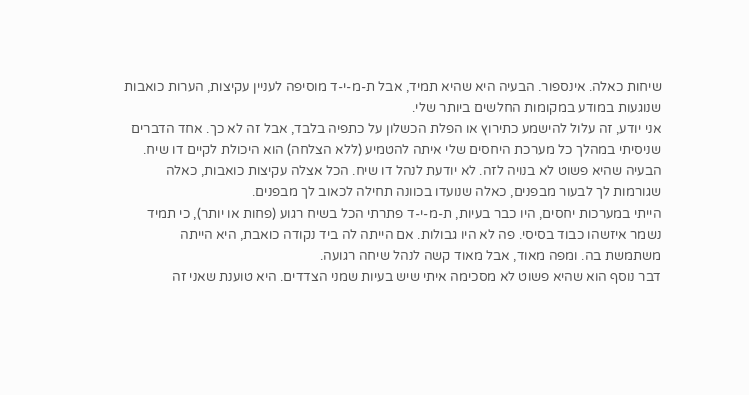שיחות כאלה. אינספור. הבעיה היא שהיא תמיד, אבל ת-מ-י-ד מוסיפה לעניין עקיצות, הערות כואבות שנוגעות במודע במקומות החלשים ביותר שלי.
אני יודע, זה עלול להישמע כתירוץ או הפלת הכשלון על כתפיה בלבד, אבל זה לא כך. אחד הדברים שניסיתי במהלך כל מערכת היחסים שלי איתה להטמיע (ללא הצלחה) הוא היכולת לקיים דו שיח. הבעיה שהיא פשוט לא בנויה לזה. לא יודעת לנהל דו שיח. הכל אצלה עקיצות כואבות, כאלה שגורמות לך לבעור מבפנים, כאלה שנועדו בכוונה תחילה לכאוב לך מבפנים.
הייתי במערכות יחסים, היו כבר בעיות, ת-מ-י-ד פתרתי הכל בשיח רגוע (פחות או יותר), כי תמיד נשמר איזשהו כבוד בסיסי. פה לא היו גבולות. אם הייתה לה ביד נקודה כואבת, היא הייתה משתמשת בה. ומפה מאוד, אבל מאוד קשה לנהל שיחה רגועה.
דבר נוסף הוא שהיא פשוט לא מסכימה איתי שיש בעיות שמני הצדדים. היא טוענת שאני זה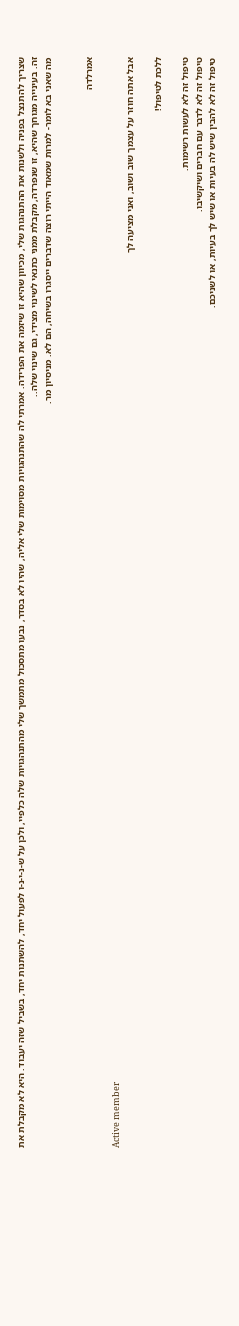שצריך להתנצל בפניה ולשנות את ההתנהגות שלי, מכיוון שהיא זו שיזמה את הפרידה. אמרתי לה שהתנהגויות מסוימות שלי אליה, שהיו לא בסדר, נבעו מתסכול מתמשך שלי מהתנהגויות שלה כלפיי, ולכן על ש-נ-י-נ-ו לפעול יחד, להשתנות יחד, בשביל שזה יעבוד. היא לא מקבלת את זה. בעינייה מגוחך שהיא, זו שנפרדה, מקבלת ממני כתנאי לשינוי מצידי, גם שינוי שלה..
מה שאני בא לומר- למרות שמאוד הייתי רוצה שדברים ייסגרו בשיחה, הם לא. מניסיון מר.


אמרלדה

Active member
אבל אתה חוזר על עצמך שוב ושוב, ואני מציעה לך

ללכת לטיפול!

טיפול זה לא לעשות רשימות.
טיפול זה לא לדבר עם חברים ושיקשיבו.
טיפול זה לא להבין שיש לה בעיות או שיש לך בעיות, או לשניכם.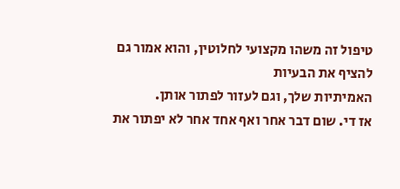טיפול זה משהו מקצועי לחלוטין, והוא אמור גם להציף את הבעיות
האמיתיות שלך, וגם לעזור לפתור אותן.
אז די. שום דבר אחר ואף אחד אחר לא יפתור את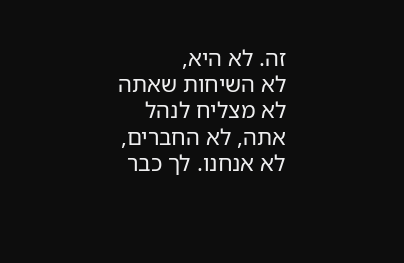זה. לא היא,
לא השיחות שאתה לא מצליח לנהל אתה, לא החברים, לא אנחנו. לך כבר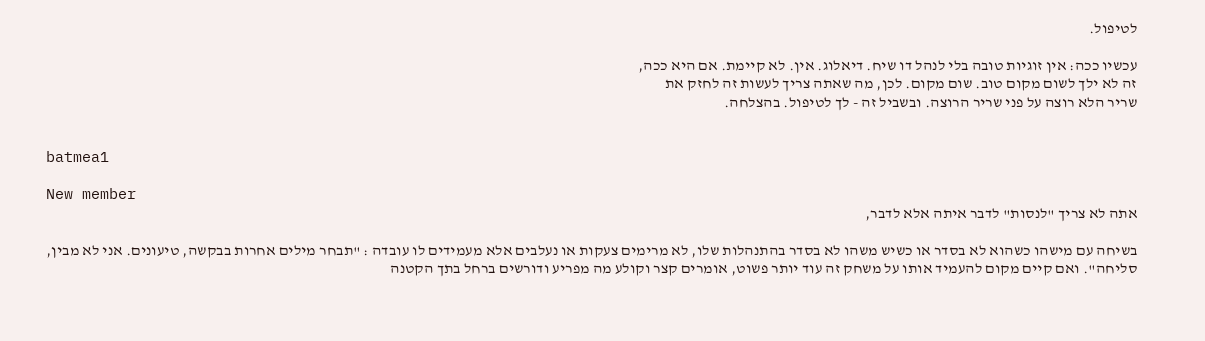לטיפול.

עכשיו ככה: אין זוגיות טובה בלי לנהל דו שיח. דיאלוג. אין. לא קיימת. אם היא ככה,
זה לא ילך לשום מקום טוב. שום מקום. לכן, מה שאתה צריך לעשות זה לחזק את
שריר הלא רוצה על פני שריר הרוצה. ובשביל זה - לך לטיפול. בהצלחה.


batmea1

New member
אתה לא צריך "לנסות" לדבר איתה אלא לדבר,

בשיחה עם מישהו כשהוא לא בסדר או כשיש משהו לא בסדר בהתנהלות שלו, לא מרימים צעקות או נעלבים אלא מעמידים לו עובדה : "תבחר מילים אחרות בבקשה, טיעונים. אני לא מבין, סליחה". ואם קיים מקום להעמיד אותו על משחק זה עוד יותר פשוט, אומרים קצר וקולע מה מפריע ודורשים ברחל בתך הקטנה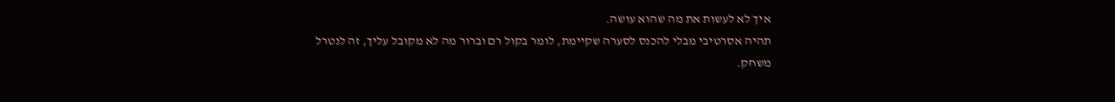איך לא לעשות את מה שהוא עושה.
תהיה אסרטיבי מבלי להכנס לסערה שקיימת, לומר בקול רם וברור מה לא מקובל עליך, זה לנטרל משחק.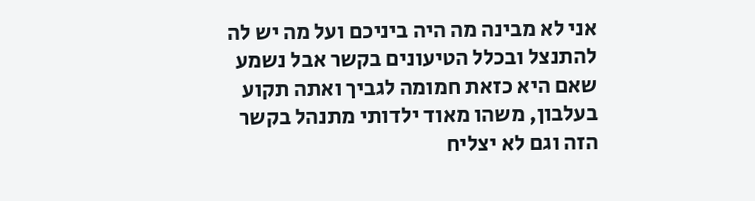אני לא מבינה מה היה ביניכם ועל מה יש לה להתנצל ובכלל הטיעונים בקשר אבל נשמע שאם היא כזאת חמומה לגביך ואתה תקוע בעלבון, משהו מאוד ילדותי מתנהל בקשר הזה וגם לא יצליח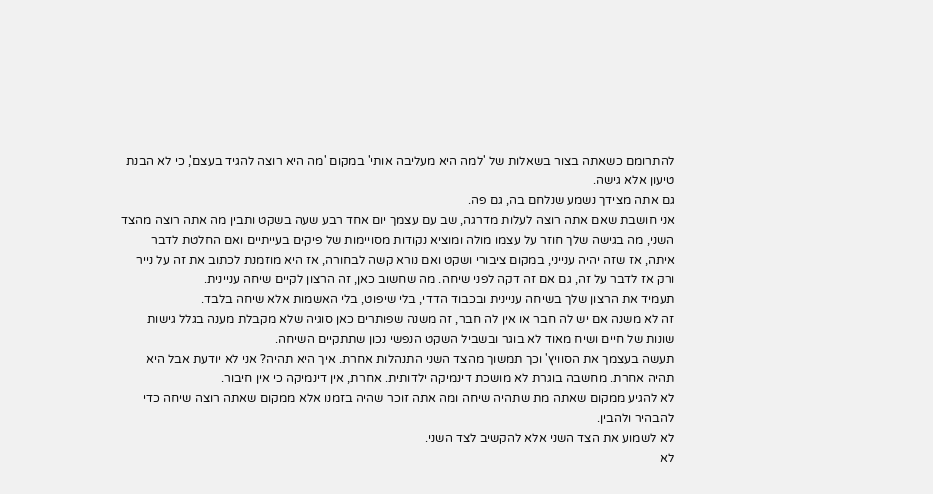להתרומם כשאתה בצור בשאלות של 'למה היא מעליבה אותי' במקום 'מה היא רוצה להגיד בעצם', כי לא הבנת טיעון אלא גישה.
גם אתה מצידך נשמע שנלחם בה, גם פה.
אני חושבת שאם אתה רוצה לעלות מדרגה, שב עם עצמך יום אחד רבע שעה בשקט ותבין מה אתה רוצה מהצד השני, מה בגישה שלך חוזר על עצמו מולה ומוציא נקודות מסויימות של פיקים בעייתיים ואם החלטת לדבר איתה, אז שזה יהיה ענייני, במקום ציבורי ושקט ואם נורא קשה לבחורה, אז היא מוזמנת לכתוב את זה על נייר ורק אז לדבר על זה, גם אם זה דקה לפני שיחה. מה שחשוב כאן, זה הרצון לקיים שיחה עניינית.
תעמיד את הרצון שלך בשיחה עניינית ובכבוד הדדי, בלי שיפוט, בלי האשמות אלא שיחה בלבד.
זה לא משנה אם יש לה חבר או אין לה חבר, זה משנה שפותרים כאן סוגיה שלא מקבלת מענה בגלל גישות שונות של חיים ושיח מאוד לא בוגר ובשביל השקט הנפשי נכון שתתקיים השיחה.
תעשה בעצמך את הסוויץ' וכך תמשוך מהצד השני התנהלות אחרת. איך היא תהיה? אני לא יודעת אבל היא תהיה אחרת. מחשבה בוגרת לא מושכת דינמיקה ילדותית. אחרת, אין דינמיקה כי אין חיבור.
לא להגיע ממקום שאתה מת שתהיה שיחה ומה אתה זוכר שהיה בזמנו אלא ממקום שאתה רוצה שיחה כדי להבהיר ולהבין.
לא לשמוע את הצד השני אלא להקשיב לצד השני.
לא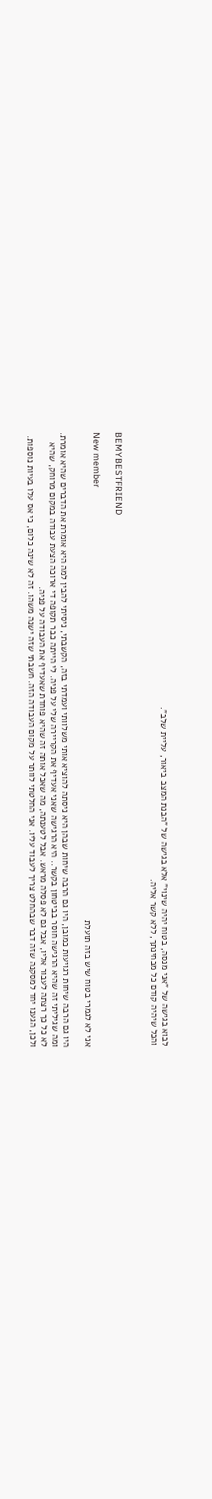לבוא בגישה של "אני מנסה, בטוח יהיה שינוי" אלא בגישה של "הבנת המצב ביאור, עליית שלב".
והכל שיהיה קודם כל מבחינתך, ללא קשר אליה.


BEMYBESTFRIEND

New member
אני לא לגמרי בטוח שיש בזה תועלת

היו גם הרבה שיחות רגויעות כמובן, היו גם הרבה שיחות שבהן היא ניסתה להוציא אותי משלוותי ועמדתי בזה, הקשבתי, ניסיתי להבין למה היא אומרת את הדברים שהיא אומרת. ומה שגיליתי זה שהיא הרגישה חוסר בביטחון בקשר.. היא הרגישה שאני אעדיף את הקריירה שלי על פניה. לי הייתה כבר תקופה די ארוכה הצעת עבודה במקום מרוחק, שהיא לא כל כך רצתה לעבור אליו, אבל גם לא פסלה מראש. אבל לטענתה, מה שאכל אותה זה שהיא פוחדת שאעדיף את העבודה על פניה.
ולכן, הגענו יחד למסקנה שזה דבר שבהחלט צריך לעבוד עליו. אני החלטתי לוותר על מקום העבודה הזה. חשבתי שזה ישנה משהו. זה לא שינה כלום, כי אס עלו בעיות נוספות.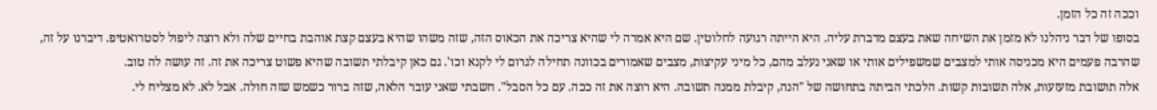וככה זה כל הזמן.
בסופו של דבר ניהלנו לא מזמן את השיחה שאת בעצם מדברת עליה. היא הייתה רגועה לחלוטין. שם היא אמרה לי שהיא צריכה את הכאוס הזה, שזה משהו שהיא בעצם קצת אוהבת בחיים שלה ולא רוצה ליפול לסטרואטיפ. דיברנו על זה, שהרבה פעמים היא מכניסה אותי למצבים שמשפילים אותי או שאני נעלב מהם, כל מיני עקיצות, מצבים שאמורים בכוונה תחילה לגרום לי לקנא וכו'. גם כאן קיבלתי תשובה שהיא פשוט צריכה את זה. זה עושה לה טוב.
אלה תושובת מזעזעות, אלה תשובות קשות. הלכתי הביתה בתחושה של "הנה, קיבלת ממנה תשובה. היא רוצה את זה ככה. עם כל הסבל". חשבתי שאני עובר הלאה, שזה ברור כשמש שזה חולה. אבל לא. לא מצליח לי.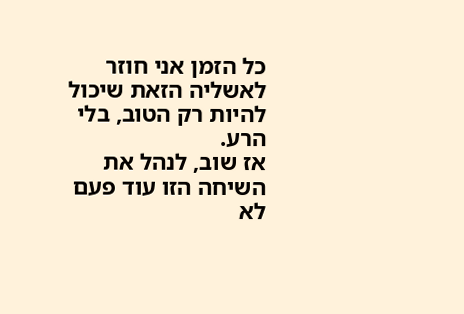כל הזמן אני חוזר לאשליה הזאת שיכול להיות רק הטוב, בלי הרע.
אז שוב, לנהל את השיחה הזו עוד פעם לא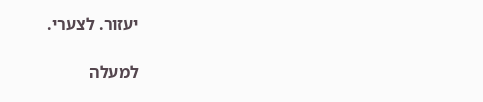יעזור. לצערי.

למעלה